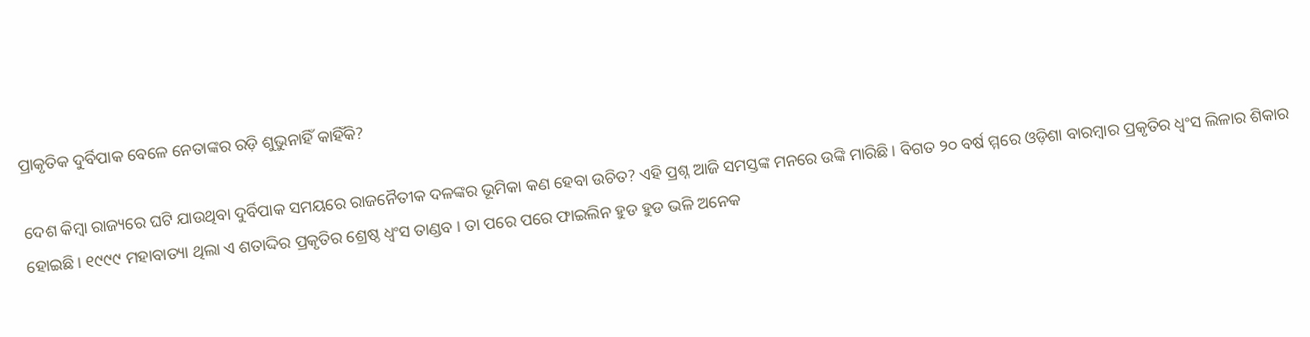ପ୍ରାକୃତିକ ଦୁର୍ବିପାକ ବେଳେ ନେତାଙ୍କର ରଡ଼ି ଶୁଭୁନାହିଁ କାହିଁକି?

ଦେଶ କିମ୍ବା ରାଜ୍ୟରେ ଘଟି ଯାଉଥିବା ଦୁର୍ବିପାକ ସମୟରେ ରାଜନୈତୀକ ଦଳଙ୍କର ଭୂମିକା କଣ ହେବା ଉଚିତ? ଏହି ପ୍ରଶ୍ନ ଆଜି ସମସ୍ତଙ୍କ ମନରେ ଉଙ୍କି ମାରିଛି । ବିଗତ ୨୦ ବର୍ଷ ମ୍ମରେ ଓଡ଼ିଶା ବାରମ୍ବାର ପ୍ରକୃତିର ଧ୍ୱଂସ ଲିଳାର ଶିକାର ହୋଇଛି । ୧୯୯୯ ମହାବାତ୍ୟା ଥିଲା ଏ ଶତାଦ୍ଦିର ପ୍ରକୃତିର ଶ୍ରେଷ୍ଠ ଧ୍ୱଂସ ତାଣ୍ଡବ । ତା ପରେ ପରେ ଫାଇଲିନ ହୁଡ ହୁଡ ଭଳି ଅନେକ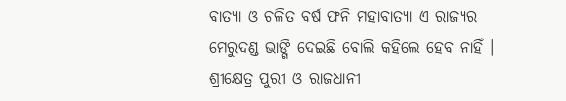ବାତ୍ୟା ଓ ଚଳିତ ବର୍ଷ ଫନି ମହାବାତ୍ୟା ଏ ରାଜ୍ୟର ମେରୁଦଣ୍ଡ ଭାଙ୍ଗି ଦେଇଛି ବୋଲି କହିଲେ ହେବ ନାହିଁ । ଶ୍ରୀକ୍ଷେତ୍ର ପୁରୀ ଓ ରାଜଧାନୀ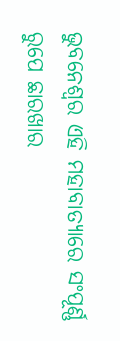ଭୁବନେଶ୍ୱର ଏହି ମହାବାତ୍ୟାରେ ସଂପୂର୍ଣ୍ଣ ରୁପେ ଛାରଖାର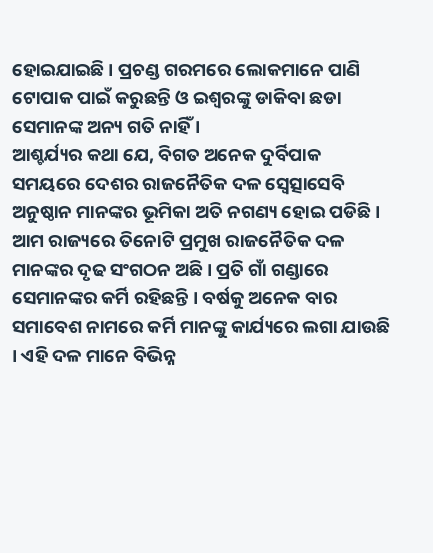ହୋଇଯାଇଛି । ପ୍ରଚଣ୍ଡ ଗରମରେ ଲୋକମାନେ ପାଣି ଟୋପାକ ପାଇଁ କରୁଛନ୍ତି ଓ ଇଶ୍ୱରଙ୍କୁ ଡାକିବା ଛଡା ସେମାନଙ୍କ ଅନ୍ୟ ଗତି ନାହିଁ ।
ଆଶ୍ଚର୍ଯ୍ୟର କଥା ଯେ, ବିଗତ ଅନେକ ଦୁର୍ବିପାକ ସମୟରେ ଦେଶର ରାଜନୈତିକ ଦଳ ସ୍ୱେତ୍ସାସେବି ଅନୁଷ୍ଠାନ ମାନଙ୍କର ଭୂମିକା ଅତି ନଗଣ୍ୟ ହୋଇ ପଡିଛି । ଆମ ରାଜ୍ୟରେ ତିନୋଟି ପ୍ରମୁଖ ରାଜନୈତିକ ଦଳ ମାନଙ୍କର ଦୃଢ ସଂଗଠନ ଅଛି । ପ୍ରତି ଗାଁ ଗଣ୍ଡାରେ ସେମାନଙ୍କର କର୍ମି ରହିଛନ୍ତି । ବର୍ଷକୁ ଅନେକ ବାର ସମାବେଶ ନାମରେ କର୍ମି ମାନଙ୍କୁ କାର୍ଯ୍ୟରେ ଲଗା ଯାଉଛି । ଏହି ଦଳ ମାନେ ବିଭିନ୍ନ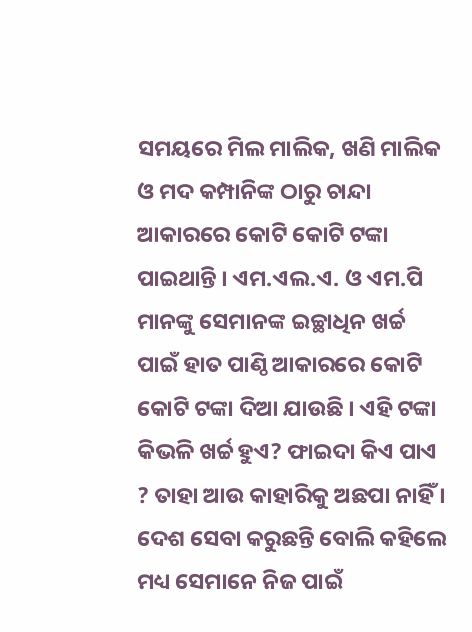ସମୟରେ ମିଲ ମାଲିକ, ଖଣି ମାଲିକ ଓ ମଦ କମ୍ପାନିଙ୍କ ଠାରୁ ଚାନ୍ଦା ଆକାରରେ କୋଟି କୋଟି ଟଙ୍କା ପାଇଥାନ୍ତି । ଏମ.ଏଲ.ଏ. ଓ ଏମ.ପି ମାନଙ୍କୁ ସେମାନଙ୍କ ଇଚ୍ଛାଧିନ ଖର୍ଚ୍ଚ ପାଇଁ ହାତ ପାଣ୍ଠି ଆକାରରେ କୋଟି କୋଟି ଟଙ୍କା ଦିଆ ଯାଉଛି । ଏହି ଟଙ୍କା କିଭଳି ଖର୍ଚ୍ଚ ହୁଏ? ଫାଇଦା କିଏ ପାଏ ? ତାହା ଆଉ କାହାରିକୁ ଅଛପା ନାହିଁ । ଦେଶ ସେବା କରୁଛନ୍ତି ବୋଲି କହିଲେ ମଧ୍ୟ ସେମାନେ ନିଜ ପାଇଁ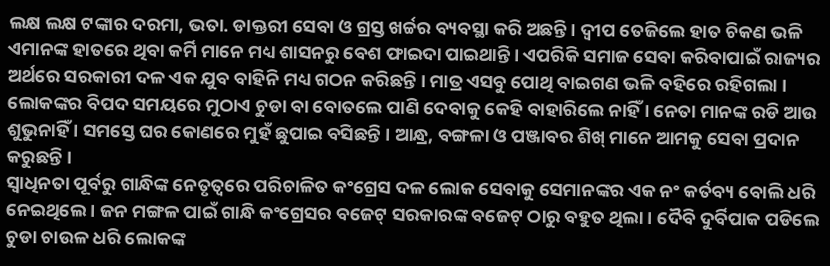ଲକ୍ଷ ଲକ୍ଷ ଟଙ୍କାର ଦରମା, ଭତା. ଡାକ୍ତରୀ ସେବା ଓ ଗ୍ରସ୍ତ ଖର୍ଚ୍ଚର ବ୍ୟବସ୍ଥା କରି ଅଛନ୍ତି । ଦ୍ୱୀପ ତେଜିଲେ ହାତ ଚିକଣ ଭଳି ଏମାନଙ୍କ ହାତରେ ଥିବା କର୍ମି ମାନେ ମଧ୍ୟ ଶାସନରୁ ବେଶ ଫାଇଦା ପାଇଥାନ୍ତି । ଏପରିକି ସମାଜ ସେବା କରିବାପାଇଁ ରାଜ୍ୟର ଅର୍ଥରେ ସରକାରୀ ଦଳ ଏକ ଯୁବ ବାହିନି ମଧ୍ୟ ଗଠନ କରିଛନ୍ତି । ମାତ୍ର ଏସବୁ ପୋଥି ବାଇଗଣ ଭଳି ବହିରେ ରହିଗଲା । ଲୋକଙ୍କର ବିପଦ ସମୟରେ ମୁଠାଏ ଚୁଡା ବା ବୋତଲେ ପାଣି ଦେବାକୁ କେହି ବାହାରିଲେ ନାହିଁ । ନେତା ମାନଙ୍କ ରଡି ଆଉ ଶୁଭୁନାହିଁ । ସମସ୍ତେ ଘର କୋଣରେ ମୁହଁ ଛୁପାଇ ବସିଛନ୍ତି । ଆନ୍ଧ୍ର, ବଙ୍ଗଳା ଓ ପଞ୍ଜାବର ଶିଖ୍ ମାନେ ଆମକୁ ସେବା ପ୍ରଦାନ କରୁଛନ୍ତି ।
ସ୍ୱାଧିନତା ପୂର୍ବରୁ ଗାନ୍ଧିଙ୍କ ନେତୃତ୍ୱରେ ପରିଚାଳିତ କଂଗ୍ରେସ ଦଳ ଲୋକ ସେବାକୁ ସେମାନଙ୍କର ଏକ ନଂ କର୍ତବ୍ୟ ବୋଲି ଧରି ନେଇଥିଲେ । ଜନ ମଙ୍ଗଳ ପାଇଁ ଗାନ୍ଧି କଂଗ୍ରେସର ବଜେଟ୍ ସରକାରଙ୍କ ବଜେଟ୍ ଠାରୁ ବହୁତ ଥିଲା । ଦୈବି ଦୁର୍ବିପାକ ପଡିଲେ ଚୁଡା ଚାଉଳ ଧରି ଲୋକଙ୍କ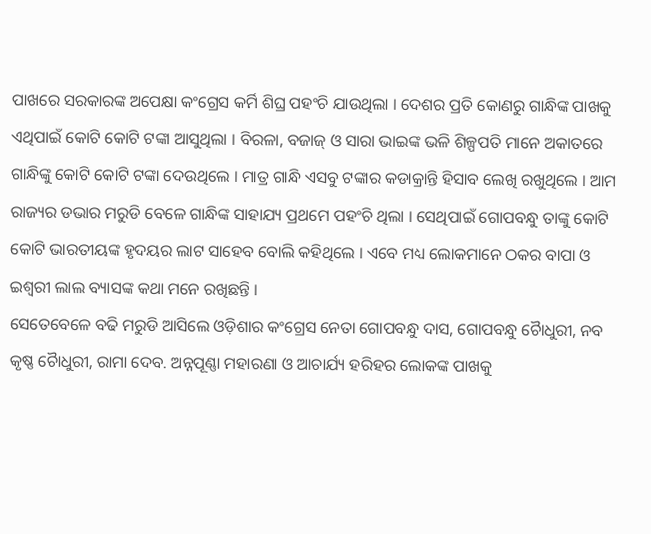ପାଖରେ ସରକାରଙ୍କ ଅପେକ୍ଷା କଂଗ୍ରେସ କର୍ମି ଶିଘ୍ର ପହଂଚି ଯାଉଥିଲା । ଦେଶର ପ୍ରତି କୋଣରୁ ଗାନ୍ଧିଙ୍କ ପାଖକୁ ଏଥିପାଇଁ କୋଟି କୋଟି ଟଙ୍କା ଆସୁଥିଲା । ବିରଳା, ବଜାଜ୍ ଓ ସାରା ଭାଇଙ୍କ ଭଳି ଶିଳ୍ପପତି ମାନେ ଅକାତରେ ଗାନ୍ଧିଙ୍କୁ କୋଟି କୋଟି ଟଙ୍କା ଦେଉଥିଲେ । ମାତ୍ର ଗାନ୍ଧି ଏସବୁ ଟଙ୍କାର କଡାକ୍ରାନ୍ତି ହିସାବ ଲେଖି ରଖୁଥିଲେ । ଆମ ରାଜ୍ୟର ଡଭାର ମରୁଡି ବେଳେ ଗାନ୍ଧିଙ୍କ ସାହାଯ୍ୟ ପ୍ରଥମେ ପହଂଚି ଥିଲା । ସେଥିପାଇଁ ଗୋପବନ୍ଧୁ ତାଙ୍କୁ କୋଟି କୋଟି ଭାରତୀୟଙ୍କ ହୃଦୟର ଲାଟ ସାହେବ ବୋଲି କହିଥିଲେ । ଏବେ ମଧ୍ୟ ଲୋକମାନେ ଠକର ବାପା ଓ ଇଶ୍ୱରୀ ଲାଲ ବ୍ୟାସଙ୍କ କଥା ମନେ ରଖିଛନ୍ତି ।
ସେତେବେଳେ ବଢି ମରୁଡି ଆସିଲେ ଓଡ଼ିଶାର କଂଗ୍ରେସ ନେତା ଗୋପବନ୍ଧୁ ଦାସ, ଗୋପବନ୍ଧୁ ଚୈାଧୁରୀ, ନବ କୃଷ୍ଣ ଚୈାଧୁରୀ, ରାମା ଦେବ. ଅନ୍ନପୂଣ୍ଣା ମହାରଣା ଓ ଆଚାର୍ଯ୍ୟ ହରିହର ଲୋକଙ୍କ ପାଖକୁ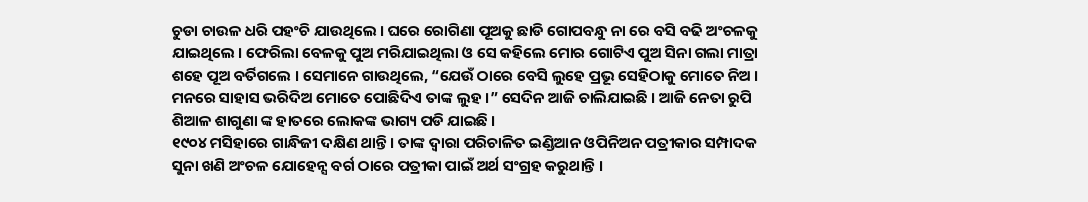ଚୁଡା ଚାଉଳ ଧରି ପହଂଚି ଯାଉଥିଲେ । ଘରେ ରୋଗିଣା ପୂଅକୁ ଛାଡି ଗୋପବନ୍ଧୁ ନା ରେ ବସି ବଢି ଅଂଚଳକୁ ଯାଇଥିଲେ । ଫେରିଲା ବେଳକୁ ପୁଅ ମରିଯାଇଥିଲା ଓ ସେ କହିଲେ ମୋର ଗୋଟିଏ ପୁଅ ସିନା ଗଲା ମାତ୍ରା ଶହେ ପୂଅ ବର୍ତିଗଲେ । ସେମାନେ ଗାଉଥିଲେ, “ଯେଉଁ ଠାରେ ବେସି ଲୁହେ ପ୍ରଭୂ ସେହିଠାକୁ ମୋତେ ନିଅ । ମନରେ ସାହାସ ଭରିଦିଅ ମୋତେ ପୋଛିଦିଏ ତାଙ୍କ ଲୁହ ।” ସେଦିନ ଆଜି ଚାଲିଯାଇଛି । ଆଜି ନେତା ରୁପି ଶିଆଳ ଶାଗୁଣା ଙ୍କ ହାତରେ ଲୋକଙ୍କ ଭାଗ୍ୟ ପଡି ଯାଇଛି ।
୧୯୦୪ ମସିହାରେ ଗାନ୍ଧିଜୀ ଦକ୍ଷିଣ ଥାନ୍ତି । ତାଙ୍କ ଦ୍ୱାରା ପରିଚାଳିତ ଇଣ୍ଡିଆନ ଓପିନିଅନ ପତ୍ରୀକାର ସମ୍ପାଦକ ସୁନା ଖଣି ଅଂଚଳ ଯୋହେନ୍ସ ବର୍ଗ ଠାରେ ପତ୍ରୀକା ପାଇଁ ଅର୍ଥ ସଂଗ୍ରହ କରୁଥାନ୍ତି ।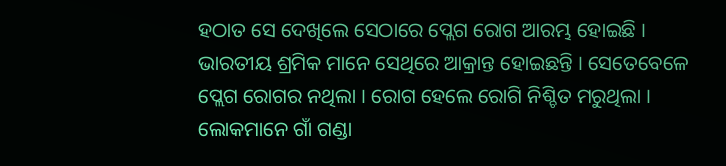ହଠାତ ସେ ଦେଖିଲେ ସେଠାରେ ପ୍ଲେଗ ରୋଗ ଆରମ୍ଭ ହୋଇଛି । ଭାରତୀୟ ଶ୍ରମିକ ମାନେ ସେଥିରେ ଆକ୍ରାନ୍ତ ହୋଇଛନ୍ତି । ସେତେବେଳେ ପ୍ଲେଗ ରୋଗର ନଥିଲା । ରୋଗ ହେଲେ ରୋଗି ନିଶ୍ଚିତ ମରୁଥିଲା । ଲୋକମାନେ ଗାଁ ଗଣ୍ଡା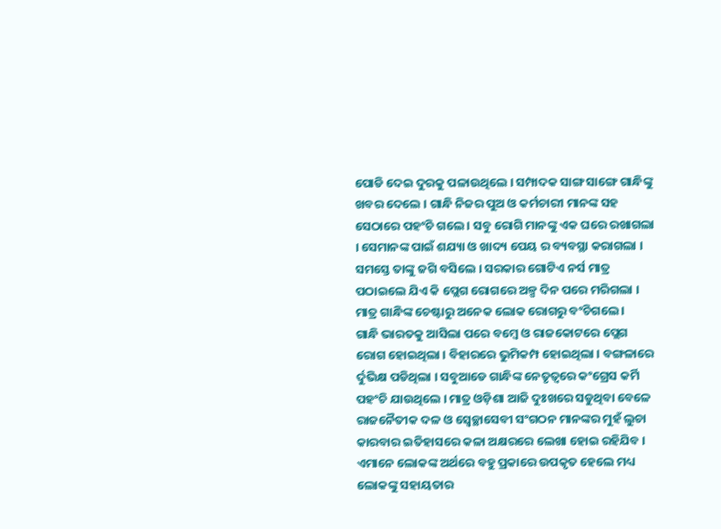ପୋଡି ଦେଇ ଦୁରକୁ ପଳାଉଥିଲେ । ସମ୍ପାଦକ ସାଙ୍ଗ ସାଙ୍ଗେ ଗାନ୍ଧିଙ୍କୁ ଖବର ଦେଲେ । ଗାନ୍ଧି ନିଜର ପୁଅ ଓ କର୍ମଚାରୀ ମାନଙ୍କ ସହ ସେଠାରେ ପହଂଚି ଗଲେ । ସବୁ ରୋଗି ମାନଙ୍କୁ ଏକ ଘରେ ରଖାଗଲା । ସେମାନଙ୍କ ପାଇଁ ଶଯ୍ୟା ଓ ଖାଦ୍ୟ ପେୟ ର ବ୍ୟବସ୍ଥା କରାଗଲା । ସମସ୍ତେ ତାଙ୍କୁ ଜଗି ବସିଲେ । ସରକାର ଗୋଟିଏ ନର୍ସ ମାତ୍ର ପଠାଇଲେ ଯିଏ କି ପ୍ଲେଗ ରୋଗରେ ଅଳ୍ପ ଦିନ ପରେ ମରିଗଲା । ମାତ୍ର ଗାନ୍ଧିଙ୍କ ଚେଷ୍ଟାରୁ ଅନେକ ଲୋକ ରୋଗରୁ ବଂଚିଗଲେ ।
ଗାନ୍ଧି ଭାରତକୁ ଆସିଲା ପରେ ବମ୍ବେ ଓ ରାଜକୋଟରେ ପ୍ଲେଗ ରୋଗ ହୋଇଥିଲା । ବିହାରରେ ଭୁମିକମ୍ପ ହୋଇଥିଲା । ବଙ୍ଗଳାରେ ର୍ଦୁଭିକ୍ଷ ପଡିଥିଲା । ସବୁଆଡେ ଗାନ୍ଧିଙ୍କ ନେତୃତ୍ୱରେ କଂଗ୍ରେସ କର୍ମି ପହଂଚି ଯାଉଥିଲେ । ମାତ୍ର ଓଡ଼ିଶା ଆଜି ଦୁଃଖରେ ସଡୁଥିବା ବେଳେ ରାଜନୈତୀକ ଦଳ ଓ ସ୍ୱେଚ୍ଛାସେବୀ ସଂଗଠନ ମାନଙ୍କର ମୁହଁ ଲୁଚା କାରବାର ଇତିହାସରେ କଳା ଅକ୍ଷରରେ ଲେଖା ହୋଇ ରହିଯିବ । ଏମାନେ ଲୋକଙ୍କ ଅର୍ଥରେ ବହୁ ପ୍ରକାରେ ଉପକୃତ ହେଲେ ମଧ୍ୟ ଲୋକଙ୍କୁ ସହାୟତାର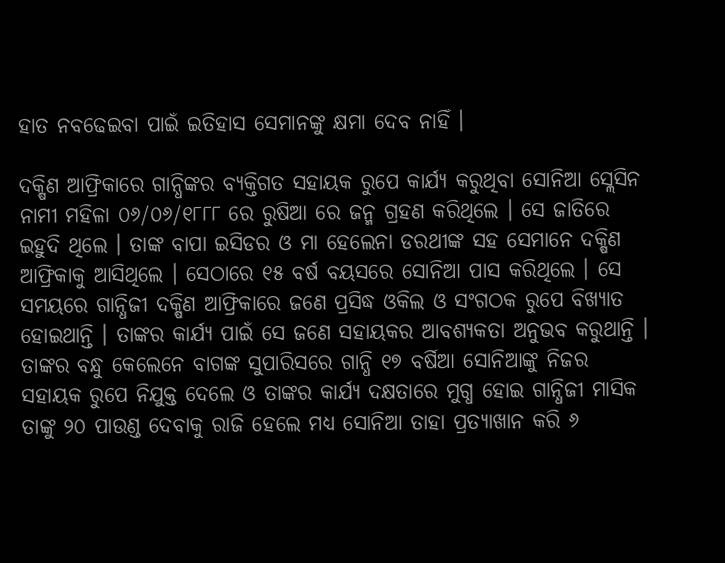ହାତ ନବଢେଇବା ପାଇଁ ଇତିହାସ ସେମାନଙ୍କୁ କ୍ଷମା ଦେବ ନାହିଁ ।

ଦକ୍ଷିଣ ଆଫ୍ରିକାରେ ଗାନ୍ଧିଙ୍କର ବ୍ୟକ୍ତିଗତ ସହାୟକ ରୁପେ କାର୍ଯ୍ୟ କରୁଥିବା ସୋନିଆ ସ୍ଲେସିନ ନାମୀ ମହିଳା ୦୬/୦୬/୧୮୮୮ ରେ ରୁଷିଆ ରେ ଜନ୍ମ ଗ୍ରହଣ କରିଥିଲେ । ସେ ଜାତିରେ ଇହୁଦି ଥିଲେ । ତାଙ୍କ ବାପା ଇସିଡର ଓ ମା ହେଲେନା ଡରଥୀଙ୍କ ସହ ସେମାନେ ଦକ୍ଷିଣ ଆଫ୍ରିକାକୁ ଆସିଥିଲେ । ସେଠାରେ ୧୫ ବର୍ଷ ବୟସରେ ସୋନିଆ ପାସ କରିଥିଲେ । ସେ ସମୟରେ ଗାନ୍ଧିଜୀ ଦକ୍ଷିଣ ଆଫ୍ରିକାରେ ଜଣେ ପ୍ରସିଦ୍ଧ ଓକିଲ ଓ ସଂଗଠକ ରୁପେ ବିଖ୍ୟାତ ହୋଇଥାନ୍ତି । ତାଙ୍କର କାର୍ଯ୍ୟ ପାଇଁ ସେ ଜଣେ ସହାୟକର ଆବଶ୍ୟକତା ଅନୁଭବ କରୁଥାନ୍ତି । ତାଙ୍କର ବନ୍ଧୁ କେଲେନେ ବାଗଙ୍କ ସୁପାରିସରେ ଗାନ୍ଧି ୧୭ ବର୍ଷିଆ ସୋନିଆଙ୍କୁ ନିଜର ସହାୟକ ରୁପେ ନିଯୁକ୍ତ ଦେଲେ ଓ ତାଙ୍କର କାର୍ଯ୍ୟ ଦକ୍ଷତାରେ ମୁଗ୍ଧ ହୋଇ ଗାନ୍ଧିଜୀ ମାସିକ ତାଙ୍କୁ ୨୦ ପାଉଣ୍ଡ ଦେବାକୁ ରାଜି ହେଲେ ମଧ୍ୟ ସୋନିଆ ତାହା ପ୍ରତ୍ୟାଖାନ କରି ୬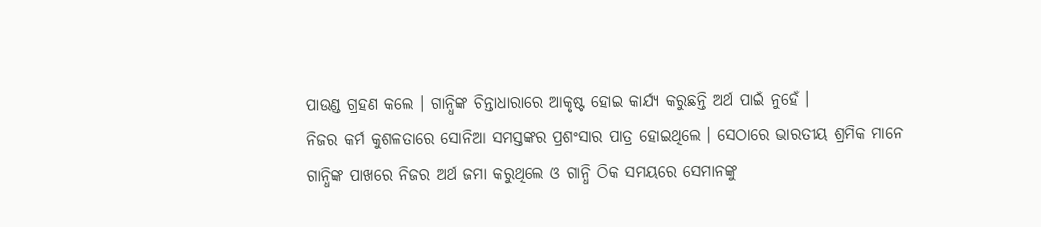ପାଉଣ୍ଡ ଗ୍ରହଣ କଲେ । ଗାନ୍ଧିଙ୍କ ଚିନ୍ତାଧାରାରେ ଆକୃଷ୍ଟ ହୋଇ କାର୍ଯ୍ୟ କରୁଛନ୍ତି ଅର୍ଥ ପାଇଁ ନୁହେଁ ।
ନିଜର କର୍ମ କୁଶଳତାରେ ସୋନିଆ ସମସ୍ତଙ୍କର ପ୍ରଶଂସାର ପାତ୍ର ହୋଇଥିଲେ । ସେଠାରେ ଭାରତୀୟ ଶ୍ରମିକ ମାନେ ଗାନ୍ଧିଙ୍କ ପାଖରେ ନିଜର ଅର୍ଥ ଜମା କରୁଥିଲେ ଓ ଗାନ୍ଧି ଠିକ ସମୟରେ ସେମାନଙ୍କୁ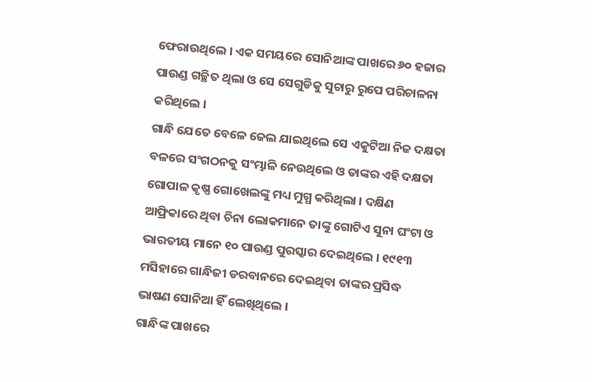ଫେରାଉଥିଲେ । ଏକ ସମୟରେ ସୋନିଆଙ୍କ ପାଖରେ ୬୦ ହଜାର ପାଉଣ୍ଡ ଗଚ୍ଛିତ ଥିଲା ଓ ସେ ସେଗୁଡିକୁ ସୁଚାରୁ ରୁପେ ପରିଚାଳନା କରିଥିଲେ ।
ଗାନ୍ଧି ଯେତେ ବେଳେ ଜେଲ ଯାଇଥିଲେ ସେ ଏକୁଟିଆ ନିଜ ଦକ୍ଷତା ବଳରେ ସଂଗଠନକୁ ସଂମ୍ଭାଳି ନେଉଥିଲେ ଓ ତାଙ୍କର ଏହି ଦକ୍ଷତା ଗୋପାଳ କୃଷ୍ଣ ଗୋଖେଲଙ୍କୁ ମଧ୍ୟ ମୁଗ୍ଧ କରିଥିଲା । ଦକ୍ଷିଣ ଆଫ୍ରିକାରେ ଥିବା ଚିନା ଲୋକମାନେ ତାଙ୍କୁ ଗୋଟିଏ ସୁନା ଘଂଟା ଓ ଭାରତୀୟ ମାନେ ୧୦ ପାଉଣ୍ଡ ପୁରସ୍କାର ଦେଇଥିଲେ । ୧୯୧୩ ମସିହାରେ ଗାନ୍ଧିଜୀ ଡରବାନରେ ଦେଇଥିବା ତାଙ୍କର ପ୍ରସିଦ୍ଧ ଭାଷଣ ସୋନିଆ ହିଁ ଲେଖିଥିଲେ ।
ଗାନ୍ଧିଙ୍କ ପାଖରେ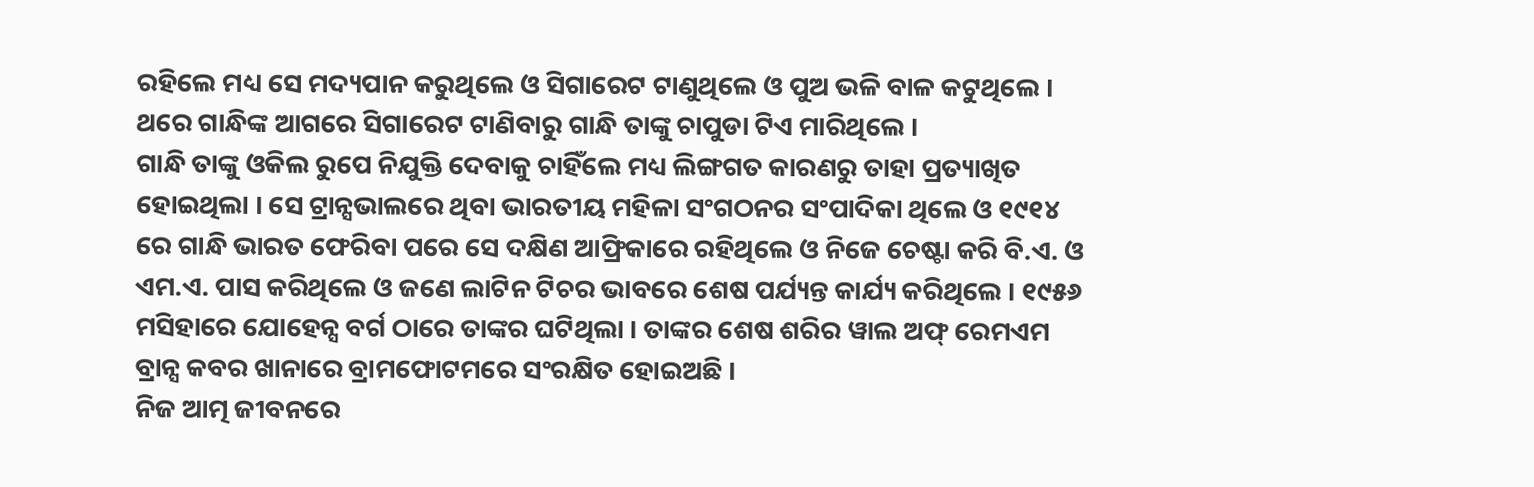ରହିଲେ ମଧ୍ୟ ସେ ମଦ୍ୟପାନ କରୁଥିଲେ ଓ ସିଗାରେଟ ଟାଣୁଥିଲେ ଓ ପୁଅ ଭଳି ବାଳ କଟୁଥିଲେ । ଥରେ ଗାନ୍ଧିଙ୍କ ଆଗରେ ସିଗାରେଟ ଟାଣିବାରୁ ଗାନ୍ଧି ତାଙ୍କୁ ଚାପୁଡା ଟିଏ ମାରିଥିଲେ ।
ଗାନ୍ଧି ତାଙ୍କୁ ଓକିଲ ରୁପେ ନିଯୁକ୍ତି ଦେବାକୁ ଚାହିଁଲେ ମଧ୍ୟ ଲିଙ୍ଗଗତ କାରଣରୁ ତାହା ପ୍ରତ୍ୟାଖିତ ହୋଇଥିଲା । ସେ ଟ୍ରାନ୍ସଭାଲରେ ଥିବା ଭାରତୀୟ ମହିଳା ସଂଗଠନର ସଂପାଦିକା ଥିଲେ ଓ ୧୯୧୪ ରେ ଗାନ୍ଧି ଭାରତ ଫେରିବା ପରେ ସେ ଦକ୍ଷିଣ ଆଫ୍ରିକାରେ ରହିଥିଲେ ଓ ନିଜେ ଚେଷ୍ଟା କରି ବି.ଏ. ଓ ଏମ.ଏ. ପାସ କରିଥିଲେ ଓ ଜଣେ ଲାଟିନ ଟିଚର ଭାବରେ ଶେଷ ପର୍ଯ୍ୟନ୍ତ କାର୍ଯ୍ୟ କରିଥିଲେ । ୧୯୫୬ ମସିହାରେ ଯୋହେନ୍ସ ବର୍ଗ ଠାରେ ତାଙ୍କର ଘଟିଥିଲା । ତାଙ୍କର ଶେଷ ଶରିର ୱାଲ ଅଫ୍ ରେମଏମ ବ୍ରାନ୍ସ କବର ଖାନାରେ ବ୍ରାମଫୋଟମରେ ସଂରକ୍ଷିତ ହୋଇଅଛି ।
ନିଜ ଆତ୍ମ ଜୀବନରେ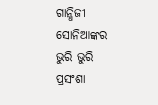ଗାନ୍ଧିଜୀ ସୋନିଆଙ୍କର ଭୁରି ଭୁରି ପ୍ରସଂଶା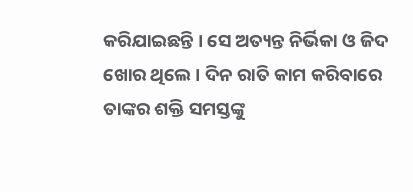କରିଯାଇଛନ୍ତି । ସେ ଅତ୍ୟନ୍ତ ନିର୍ଭିକା ଓ ଜିଦ ଖୋର ଥିଲେ । ଦିନ ରାତି କାମ କରିବାରେ ତାଙ୍କର ଶକ୍ତି ସମସ୍ତଙ୍କୁ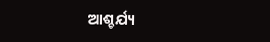ଆଶ୍ଚର୍ଯ୍ୟ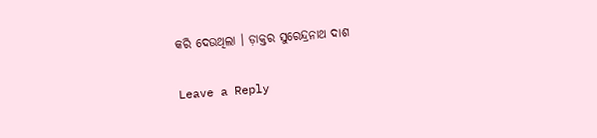କରି ଦେଉଥିଲା । ଡ଼ାକ୍ତର ସୁରେନ୍ଦ୍ରନାଥ ଦାଶ

Leave a Reply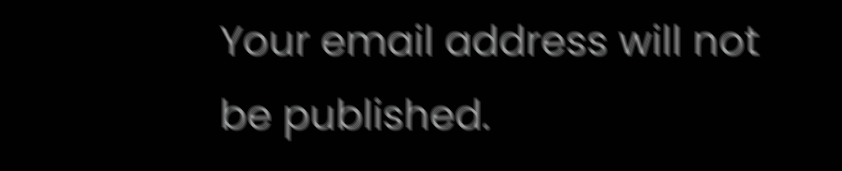Your email address will not be published.